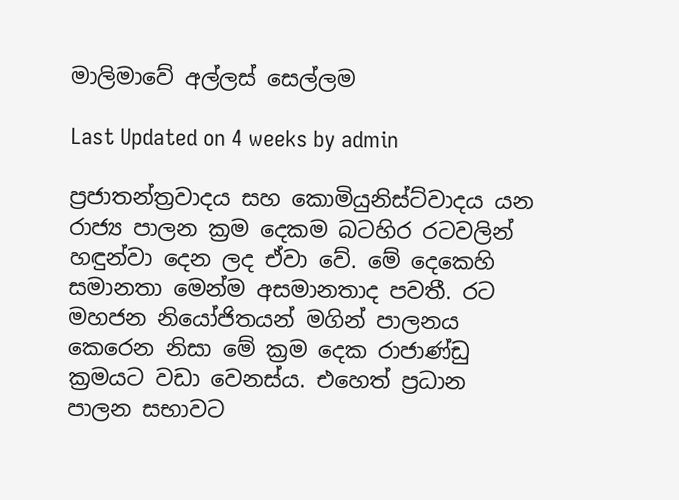මාලිමාවේ අල්ලස් සෙල්ලම

Last Updated on 4 weeks by admin

ප්‍රජාතන්ත්‍රවාදය සහ කොමියුනිස්ට්වාදය යන රාජ්‍ය පාලන ක්‍රම දෙකම බටහිර රටවලින් හඳුන්වා දෙන ලද ඒවා වේ. මේ දෙකෙහි සමානතා මෙන්ම අසමානතාද පවතී. රට මහජන නියෝජිතයන් මගින් පාලනය කෙරෙන නිසා මේ ක්‍රම දෙක රාජාණ්ඩු ක්‍රමයට වඩා වෙනස්ය. එහෙත් ප්‍රධාන පාලන සභාවට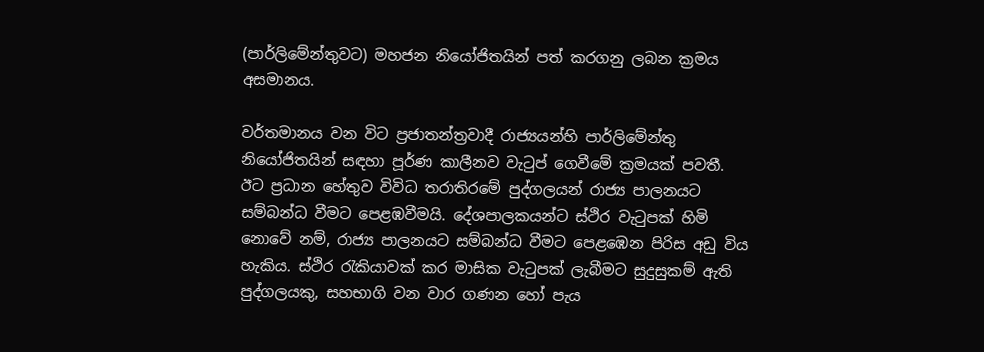(පාර්ලිමේන්තුවට) මහජන නියෝජිතයින් පත් කරගනු ලබන ක්‍රමය අසමානය.

වර්තමානය වන විට ප්‍රජාතන්ත්‍රවාදී රාජ්‍යයන්හි පාර්ලිමේන්තු නියෝජිතයින් සඳහා පූර්ණ කාලීනව වැටුප් ගෙවීමේ ක්‍රමයක් පවතී. ඊට ප්‍රධාන හේතුව විවිධ තරාතිරමේ පුද්ගලයන් රාජ්‍ය පාලනයට සම්බන්ධ වීමට පෙළඹවීමයි. දේශපාලකයන්ට ස්ථිර වැටුපක් හිමි නොවේ නම්, රාජ්‍ය පාලනයට සම්බන්ධ වීමට පෙළඹෙන පිරිස අඩු විය හැකිය. ස්ථිර රැකියාවක් කර මාසික වැටුපක් ලැබීමට සුදුසුකම් ඇති පුද්ගලයකු, සහභාගි වන වාර ගණන හෝ පැය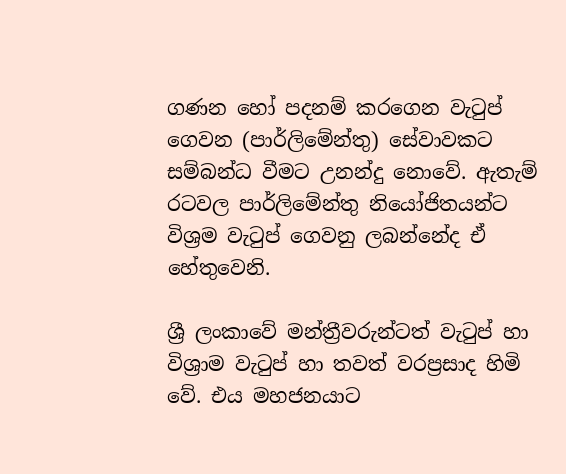ගණන හෝ පදනම් කරගෙන වැටුප් ගෙවන (පාර්ලිමේන්තු) සේවාවකට සම්බන්ධ වීමට උනන්දු නොවේ. ඇතැම් රටවල පාර්ලිමේන්තු නියෝජිතයන්ට විශ්‍රම වැටුප් ගෙවනු ලබන්නේද ඒ හේතුවෙනි.

ශ්‍රී ලංකාවේ මන්ත්‍රීවරුන්ටත් වැටුප් හා විශ්‍රාම වැටුප් හා තවත් වරප්‍රසාද හිමි වේ. එය මහජනයාට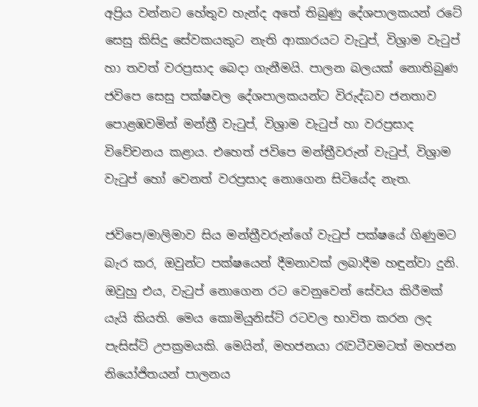අප්‍රිය වන්නට හේතුව හැන්ද අතේ තිබුණු දේශපාලකයන් රටේ සෙසු කිසිදු සේවකයකුට නැති ආකාරයට වැටුප්, විශ්‍රාම වැටුප් හා තවත් වරප්‍රසාද බෙදා ගැනීමයි. පාලන බලයක් නොතිබුණ ජවිපෙ සෙසු පක්ෂවල දේශපාලකයන්ට විරුද්ධව ජනතාව පොළඹවමින් මන්ත්‍රී වැටුප්, විශ්‍රාම වැටුප් හා වරප්‍රසාද විවේචනය කළාය. එහෙත් ජවිපෙ මන්ත්‍රීවරුන් වැටුප්, විශ්‍රාම වැටුප් හෝ වෙනත් වරප්‍රසාද නොගෙන සිටියේද නැත.

ජවිපෙ/මාලිමාව සිය මන්ත්‍රීවරුන්ගේ වැටුප් පක්ෂයේ ගිණුමට බැර කර, ඔවුන්ට පක්ෂයෙන් දීමනාවක් ලබාදීම හඳුන්වා දුනි. ඔවුහු එය, වැටුප් නොගෙන රට වෙනුවෙන් සේවය කිරීමක් යැයි කියති. මෙය කොමියුනිස්ට් රටවල භාවිත කරන ලද පැසිස්ට් උපක්‍රමයකි. මෙයින්, මහජනයා රැවටීවමටත් මහජන නියෝජිතයන් පාලනය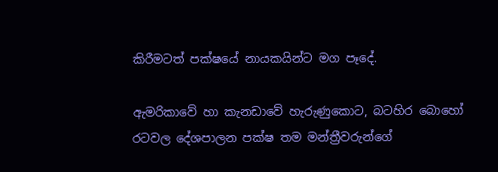කිරීමටත් පක්ෂයේ නායකයින්ට මග පෑදේ.

ඇමරිකාවේ හා කැනඩාවේ හැරුණුකොට, බටහිර බොහෝ රටවල දේශපාලන පක්ෂ තම මන්ත්‍රීවරුන්ගේ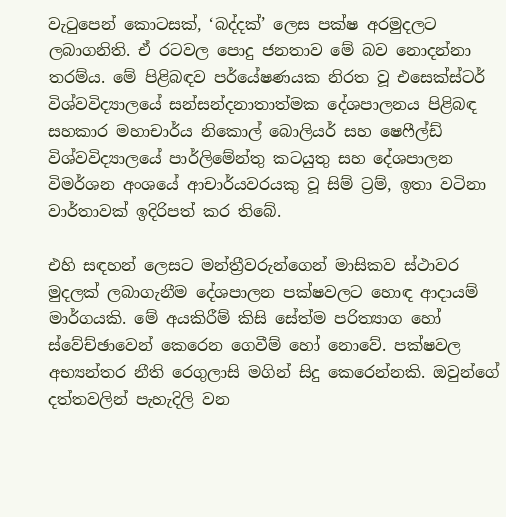වැටුපෙන් කොටසක්, ‘බද්දක්’ ලෙස පක්ෂ අරමුදලට ලබාගනිති. ඒ රටවල පොදු ජනතාව මේ බව නොදන්නා තරම්ය. මේ පිළිබඳව පර්යේෂණයක නිරත වූ එසෙක්ස්ටර් විශ්වවිද්‍යාලයේ සන්සන්දනාතාත්මක දේශපාලනය පිළිබඳ සහකාර මහාචාර්ය නිකොල් බොලියර් සහ ෂෙෆීල්ඩ් විශ්වවිද්‍යාලයේ පාර්ලිමේන්තු කටයුතු සහ දේශපාලන විමර්ශන අංශයේ ආචාර්යවරයකු වූ සිම් ට්‍රම්, ඉතා වටිනා වාර්තාවක් ඉදිරිපත් කර තිබේ.

එහි සඳහන් ලෙසට මන්ත්‍රීවරුන්ගෙන් මාසිකව ස්ථාවර මුදලක් ලබාගැනීම දේශපාලන පක්ෂවලට හොඳ ආදායම් මාර්ගයකි. මේ අයකිරීම් කිසි සේත්ම පරිත්‍යාග හෝ ස්වේච්ඡාවෙන් කෙරෙන ගෙවීම් හෝ නොවේ. පක්ෂවල අභ්‍යන්තර නීති රෙගුලාසි මගින් සිදු කෙරෙන්නකි. ඔවුන්ගේ දත්තවලින් පැහැදිලි වන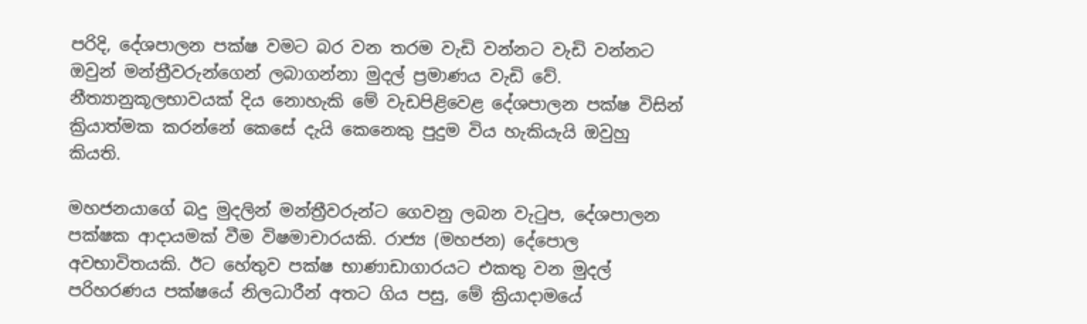පරිදි, දේශපාලන පක්ෂ වමට බර වන තරම වැඩි වන්නට වැඩි වන්නට ඔවුන් මන්ත්‍රීවරුන්ගෙන් ලබාගන්නා මුදල් ප්‍රමාණය වැඩි වේ. නීත්‍යානුකූලභාවයක් දිය නොහැකි මේ වැඩපිළිවෙළ දේශපාලන පක්ෂ විසින් ක්‍රියාත්මක කරන්නේ කෙසේ දැයි කෙනෙකු පුදුම විය හැකියැයි ඔවුහු කියති.

මහජනයාගේ බදු මුදලින් මන්ත්‍රීවරුන්ට ගෙවනු ලබන වැටුප, දේශපාලන පක්ෂක ආදායමක් වීම විෂමාචාරයකි. රාජ්‍ය (මහජන) දේපොල අවභාවිතයකි. ඊට හේතුව පක්ෂ භාණාඩාගාරයට එකතු වන මුදල් පරිහරණය පක්ෂයේ නිලධාරීන් අතට ගිය පසු, මේ ක්‍රියාදාමයේ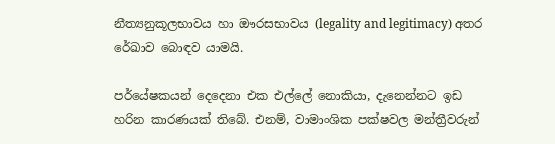නීත්‍යනුකූලභාවය හා ඖරසභාවය (legality and legitimacy) අතර රේඛාව බොඳව යාමයි.

පර්යේෂකයන් දෙදෙනා එක එල්ලේ නොකියා, දැනෙන්නට ඉඩ හරින කාරණයක් තිබේ. එනම්, වාමාංශික පක්ෂවල මන්ත්‍රීවරුන්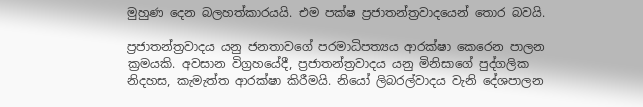මුහුණ දෙන බලහත්කාරයයි. එම පක්ෂ ප්‍රජාතන්ත්‍රවාදයෙන් තොර බවයි.

ප්‍රජාතන්ත්‍රවාදය යනු ජනතාවගේ පරමාධිපත්‍යය ආරක්ෂා කෙරෙන පාලන ක්‍රමයකි. අවසාන විග්‍රහයේදී, ප්‍රජාතන්ත්‍රවාදය යනු මිනිසාගේ පුද්ගලික නිදහස, කැමැත්ත ආරක්ෂා කිරීමයි. නියෝ ලිබරල්වාදය වැනි දේශපාලන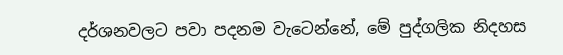දර්ශනවලට පවා පදනම වැටෙන්නේ, මේ පුද්ගලික නිදහස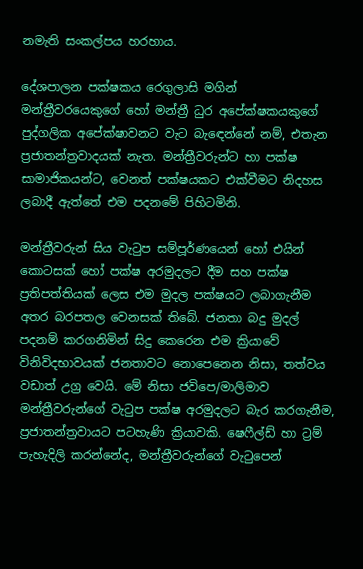නමැති සංකල්පය හරහාය.

දේශපාලන පක්ෂකය රෙගුලාසි මගින් මන්ත්‍රීවරයෙකුගේ හෝ මන්ත්‍රී ධුර අපේක්ෂකයකුගේ පුද්ගලික අපේක්ෂාවනට වැට බැඳෙන්නේ නම්, එතැන ප්‍රජාතන්ත්‍රවාදයක් නැත. මන්ත්‍රීවරුන්ට හා පක්ෂ සාමාජිකයන්ට, වෙනත් පක්ෂයකට එක්වීමට නිදහස ලබාදී ඇත්තේ එම පදනමේ පිහිටමිනි.

මන්ත්‍රීවරුන් සිය වැටුප සම්පූර්ණයෙන් හෝ එයින් කොටසක් හෝ පක්ෂ අරමුදලට දීම සහ පක්ෂ ප්‍රතිපත්තියක් ලෙස එම මුදල පක්ෂයට ලබාගැනීම අතර බරපතල වෙනසක් තිබේ. ජනතා බදු මුදල් පදනම් කරගනිමින් සිදු කෙරෙන එම ක්‍රියාවේ විනිවිදභාවයක් ජනතාවට නොපෙනෙන නිසා, තත්වය වඩාත් උග්‍ර වෙයි. මේ නිසා ජවිපෙ/මාලිමාව මන්ත්‍රීවරුන්ගේ වැටුප පක්ෂ අරමුදලට බැර කරගැනීම, ප්‍රජාතන්ත්‍රවායට පටහැණි ක්‍රියාවකි. ෂෙෆීල්ඩ් හා ට්‍රම් පැහැදිලි කරන්නේද, මන්ත්‍රීවරුන්ගේ වැටුපෙන්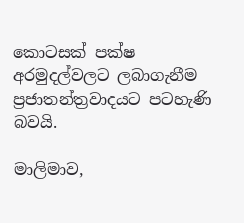කොටසක් පක්ෂ අරමුදල්වලට ලබාගැනීම ප්‍රජාතන්ත්‍රවාදයට පටහැණි බවයි.

මාලිමාව,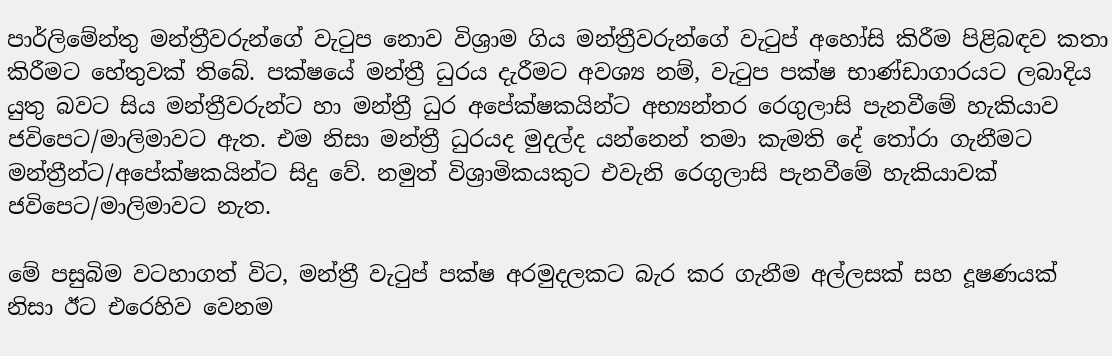පාර්ලිමේන්තු මන්ත්‍රීවරුන්ගේ වැටුප නොව විශ්‍රාම ගිය මන්ත්‍රීවරුන්ගේ වැටුප් අහෝසි කිරීම පිළිබඳව කතා කිරීමට හේතුවක් තිබේ. පක්ෂයේ මන්ත්‍රී ධුරය දැරීමට අවශ්‍ය නම්, වැටුප පක්ෂ භාණ්ඩාගාරයට ලබාදිය යුතු බවට සිය මන්ත්‍රීවරුන්ට හා මන්ත්‍රී ධුර අපේක්ෂකයින්ට අභ්‍යන්තර රෙගුලාසි පැනවීමේ හැකියාව ජවිපෙට/මාලිමාවට ඇත. එම නිසා මන්ත්‍රී ධුරයද මුදල්ද යන්නෙන් තමා කැමති දේ තෝරා ගැනීමට මන්ත්‍රීන්ට/අපේක්ෂකයින්ට සිදු වේ. නමුත් විශ්‍රාමිකයකුට එවැනි රෙගුලාසි පැනවීමේ හැකියාවක් ජවිපෙට/මාලිමාවට නැත.

මේ පසුබිම වටහාගත් විට, මන්ත්‍රී වැටුප් පක්ෂ අරමුදලකට බැර කර ගැනීම අල්ලසක් සහ දූෂණයක් නිසා ඊට එරෙහිව වෙනම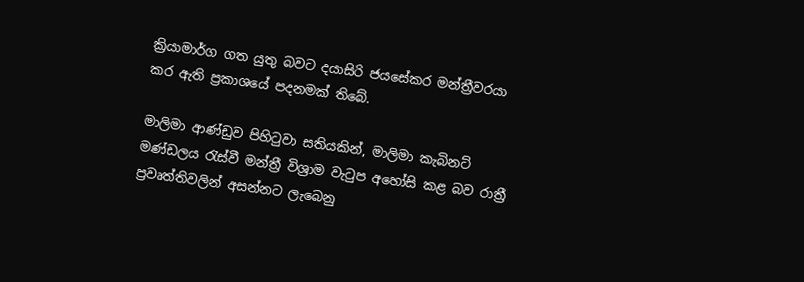ක්‍රියාමාර්ග ගත යුතු බවට දයාසිරි ජයසේකර මන්ත්‍රීවරයා කර ඇති ප්‍රකාශයේ පදනමක් තිබේ.

මාලිමා ආණ්ඩුව පිහිටුවා සතියකින්, මාලිමා කැබිනට් මණ්ඩලය රැස්වී මන්ත්‍රී විශ්‍රාම වැටුප අහෝසි කළ බව රාත්‍රී ප්‍රවෘත්තිවලින් අසන්නට ලැබෙනු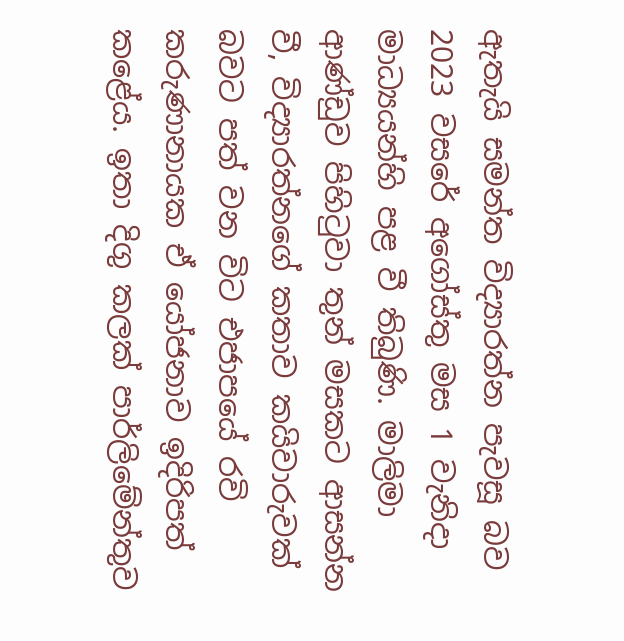ඇතැයි සමන්ත විද්‍යාරත්න පැවසූ බව 2023 වසරේ අගෝස්තු මස 1 වැනිදා මාධ්‍යයන්හි පළ වී තිබුණි. මාලිමා ආණ්ඩුව පිහිටුවා තුන් මසකට ආසන්න වී, විද්‍යාරත්නගේ කතාව කයිවාරුවක් බවට පත් වන විට එජාපයේ රවි කරුණානායක ඒ යෝජනාව ඉදිරිපත් කළේය. ඉතා දිගු කලක් පාර්ලිමේන්තුව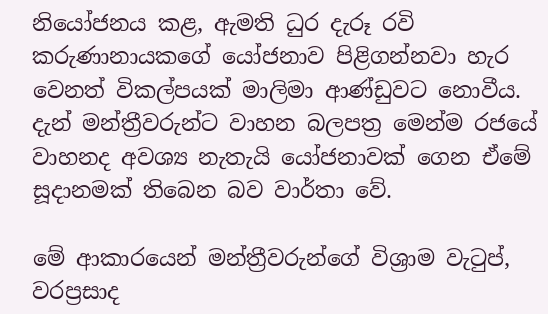නියෝජනය කළ, ඇමති ධුර දැරූ රවි කරුණානායකගේ යෝජනාව පිළිගන්නවා හැර වෙනත් විකල්පයක් මාලිමා ආණ්ඩුවට නොවීය. දැන් මන්ත්‍රීවරුන්ට වාහන බලපත්‍ර මෙන්ම රජයේ වාහනද අවශ්‍ය නැතැයි යෝජනාවක් ගෙන ඒමේ සූදානමක් තිබෙන බව වාර්තා වේ.

මේ ආකාරයෙන් මන්ත්‍රීවරුන්ගේ විශ්‍රාම වැටුප්, වරප්‍රසාද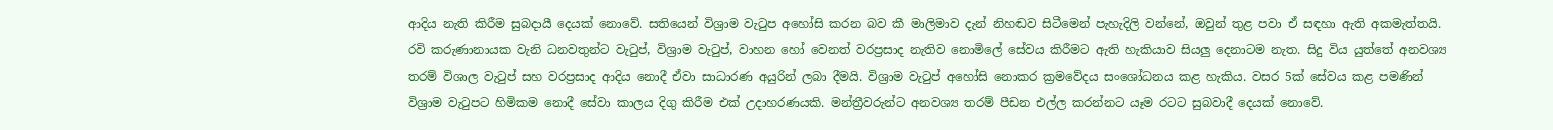ආදිය නැති කිරීම සුබදායී දෙයක් නොවේ. සතියෙන් විශ්‍රාම වැටුප අහෝසි කරන බව කී මාලිමාව දැන් නිහඬව සිටීමෙන් පැහැදිලි වන්නේ, ඔවුන් තුළ පවා ඒ සඳහා ඇති අකමැත්තයි. රවි කරුණානායක වැනි ධනවතුන්ට වැටුප්, විශ්‍රාම වැටුප්, වාහන හෝ වෙනත් වරප්‍රසාද නැතිව නොමිලේ සේවය කිරීමට ඇති හැකියාව සියලු දෙනාටම නැත. සිදු විය යුත්තේ අනවශ්‍ය තරම් විශාල වැටුප් සහ වරප්‍රසාද ආදිය නොදී ඒවා සාධාරණ අයුරින් ලබා දීමයි. විශ්‍රාම වැටුප් අහෝසි නොකර ක්‍රමවේදය සංශෝධනය කළ හැකිය. වසර 5ක් සේවය කළ පමණින් විශ්‍රාම වැටුපට හිමිකම නොදී සේවා කාලය දිගු කිරීම එක් උදාහරණයකි. මන්ත්‍රීවරුන්ට අනවශ්‍ය තරම් පීඩන එල්ල කරන්නට යෑම රටට සුබවාදී දෙයක් නොවේ.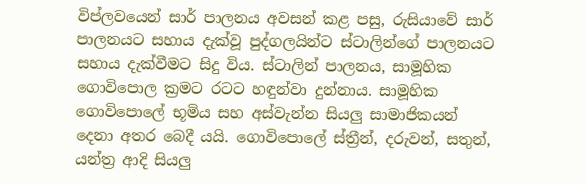විප්ලවයෙන් සාර් පාලනය අවසන් කළ පසු, රුසියාවේ සාර් පාලනයට සහාය දැක්වූ පුද්ගලයින්ට ස්ටාලින්ගේ පාලනයට සහාය දැක්වීමට සිදු විය. ස්ටාලින් පාලනය, සාමූහික ගොවිපොල ක්‍රමට රටට හඳුන්වා දුන්නාය. සාමූහික ගොවිපොලේ භූමිය සහ අස්වැන්න සියලු සාමාජිකයන් දෙනා අතර බෙදී යයි. ගොවිපොලේ ස්ත්‍රීන්, දරුවන්, සතුන්, යන්ත්‍ර ආදි සියලු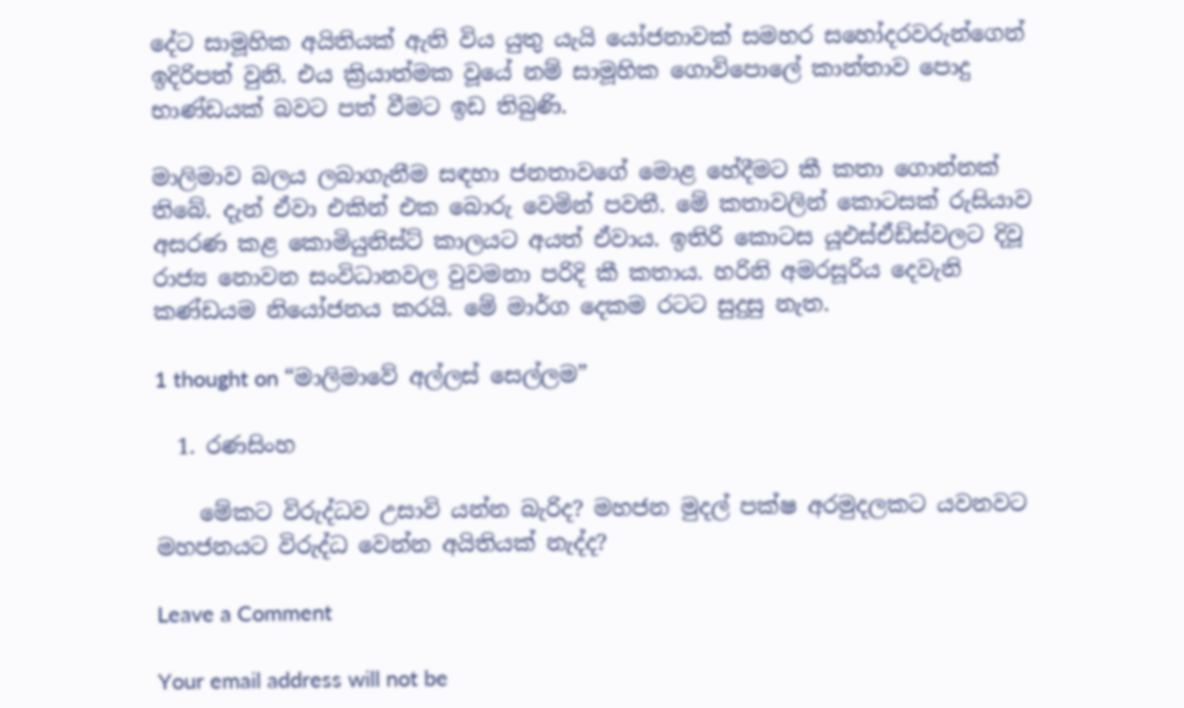දේට සාමූහික අයිතියක් ඇති විය යුතු යැයි යෝජනාවක් සමහර සහෝදරවරුන්ගෙන් ඉදිරිපත් වුනි. එය ක්‍රියාත්මක වූයේ නම් සාමූහික ගොවිපොලේ කාන්තාව පොදු භාණ්ඩයක් බවට පත් වීමට ඉඩ තිබුණි.

මාලිමාව බලය ලබාගැනීම සඳහා ජනතාවගේ මොළ හේදීමට කී කතා ගොන්නක් තිබේ. දැන් ඒවා එකින් එක බොරු වෙමින් පවතී. මේ කතාවලින් කොටසක් රුසියාව අසරණ කළ කොමියුනිස්ට් කාලයට අයත් ඒවාය. ඉතිරි කොටස යූඑස්ඒඩ්ස්වලට දිවූ රාජ්‍ය නොවන සංවිධානවල වුවමනා පරිදි කී කතාය. හරිනි අමරසූරිය දෙවැනි කණ්ඩයම නියෝජනය කරයි. මේ මාර්ග දෙකම රටට සුදුසු නැත.

1 thought on “මාලිමාවේ අල්ලස් සෙල්ලම”

  1. රණසිංහ

    මේකට විරුද්ධව උසාවි යන්න බැරිද? මහජන මුදල් පක්ෂ අරමුදලකට යවනවට මහජනයට විරුද්ධ වෙන්න අයිතියක් නැද්ද?

Leave a Comment

Your email address will not be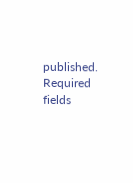published. Required fields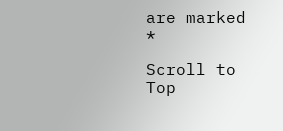are marked *

Scroll to Top